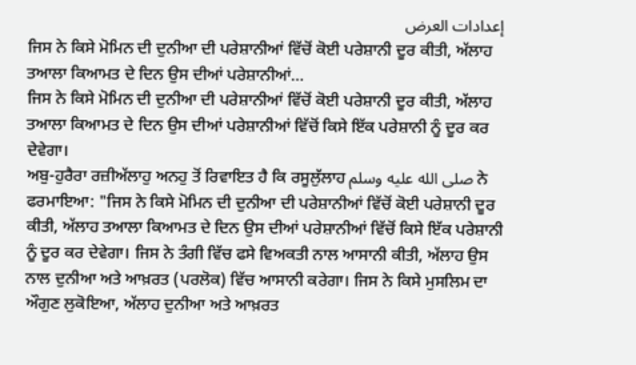إعدادات العرض
ਜਿਸ ਨੇ ਕਿਸੇ ਮੋਮਿਨ ਦੀ ਦੁਨੀਆ ਦੀ ਪਰੇਸ਼ਾਨੀਆਂ ਵਿੱਚੋਂ ਕੋਈ ਪਰੇਸ਼ਾਨੀ ਦੂਰ ਕੀਤੀ, ਅੱਲਾਹ ਤਆਲਾ ਕਿਆਮਤ ਦੇ ਦਿਨ ਉਸ ਦੀਆਂ ਪਰੇਸ਼ਾਨੀਆਂ…
ਜਿਸ ਨੇ ਕਿਸੇ ਮੋਮਿਨ ਦੀ ਦੁਨੀਆ ਦੀ ਪਰੇਸ਼ਾਨੀਆਂ ਵਿੱਚੋਂ ਕੋਈ ਪਰੇਸ਼ਾਨੀ ਦੂਰ ਕੀਤੀ, ਅੱਲਾਹ ਤਆਲਾ ਕਿਆਮਤ ਦੇ ਦਿਨ ਉਸ ਦੀਆਂ ਪਰੇਸ਼ਾਨੀਆਂ ਵਿੱਚੋਂ ਕਿਸੇ ਇੱਕ ਪਰੇਸ਼ਾਨੀ ਨੂੰ ਦੂਰ ਕਰ ਦੇਵੇਗਾ।
ਅਬੁ-ਹੁਰੈਰਾ ਰਜ਼ੀਅੱਲਾਹੁ ਅਨਹੁ ਤੋਂ ਰਿਵਾਇਤ ਹੈ ਕਿ ਰਸੂਲੁੱਲਾਹ صلى الله عليه وسلم ਨੇ ਫਰਮਾਇਆ: "ਜਿਸ ਨੇ ਕਿਸੇ ਮੋਮਿਨ ਦੀ ਦੁਨੀਆ ਦੀ ਪਰੇਸ਼ਾਨੀਆਂ ਵਿੱਚੋਂ ਕੋਈ ਪਰੇਸ਼ਾਨੀ ਦੂਰ ਕੀਤੀ, ਅੱਲਾਹ ਤਆਲਾ ਕਿਆਮਤ ਦੇ ਦਿਨ ਉਸ ਦੀਆਂ ਪਰੇਸ਼ਾਨੀਆਂ ਵਿੱਚੋਂ ਕਿਸੇ ਇੱਕ ਪਰੇਸ਼ਾਨੀ ਨੂੰ ਦੂਰ ਕਰ ਦੇਵੇਗਾ। ਜਿਸ ਨੇ ਤੰਗੀ ਵਿੱਚ ਫਸੇ ਵਿਅਕਤੀ ਨਾਲ ਆਸਾਨੀ ਕੀਤੀ, ਅੱਲਾਹ ਉਸ ਨਾਲ ਦੁਨੀਆ ਅਤੇ ਆਖ਼ਰਤ (ਪਰਲੋਕ) ਵਿੱਚ ਆਸਾਨੀ ਕਰੇਗਾ। ਜਿਸ ਨੇ ਕਿਸੇ ਮੁਸਲਿਮ ਦਾ ਔਗੁਣ ਲੁਕੋਇਆ, ਅੱਲਾਹ ਦੁਨੀਆ ਅਤੇ ਆਖ਼ਰਤ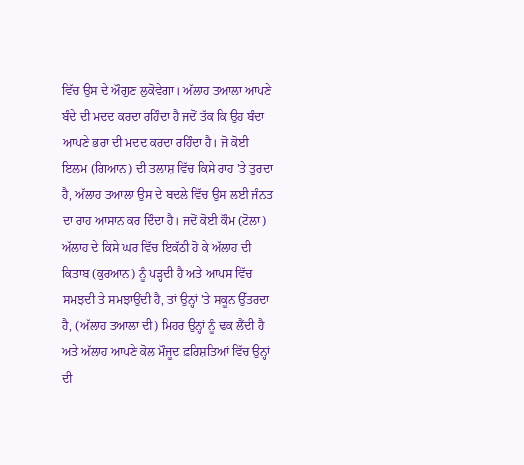ਵਿੱਚ ਉਸ ਦੇ ਔਗੁਣ ਲੁਕੋਵੇਗਾ। ਅੱਲਾਹ ਤਆਲਾ ਆਪਣੇ ਬੰਦੇ ਦੀ ਮਦਦ ਕਰਦਾ ਰਹਿੰਦਾ ਹੈ ਜਦੋਂ ਤੱਕ ਕਿ ਉਹ ਬੰਦਾ ਆਪਣੇ ਭਰਾ ਦੀ ਮਦਦ ਕਰਦਾ ਰਹਿੰਦਾ ਹੈ। ਜੋ ਕੋਈ ਇਲਮ (ਗਿਆਨ) ਦੀ ਤਲਾਸ਼ ਵਿੱਚ ਕਿਸੇ ਰਾਹ 'ਤੇ ਤੁਰਦਾ ਹੈ, ਅੱਲਾਹ ਤਆਲਾ ਉਸ ਦੇ ਬਦਲੇ ਵਿੱਚ ਉਸ ਲਈ ਜੰਨਤ ਦਾ ਰਾਹ ਆਸਾਨ ਕਰ ਦਿੰਦਾ ਹੈ। ਜਦੋਂ ਕੋਈ ਕੌਮ (ਟੋਲਾ) ਅੱਲਾਹ ਦੇ ਕਿਸੇ ਘਰ ਵਿੱਚ ਇਕੱਠੀ ਹੋ ਕੇ ਅੱਲਾਹ ਦੀ ਕਿਤਾਬ (ਕੁਰਆਨ) ਨੂੰ ਪੜ੍ਹਦੀ ਹੈ ਅਤੇ ਆਪਸ ਵਿੱਚ ਸਮਝਦੀ ਤੇ ਸਮਝਾਉਂਦੀ ਹੈ, ਤਾਂ ਉਨ੍ਹਾਂ 'ਤੇ ਸਕੂਨ ਉੱਤਰਦਾ ਹੈ, (ਅੱਲਾਹ ਤਆਲਾ ਦੀ) ਮਿਹਰ ਉਨ੍ਹਾਂ ਨੂੰ ਢਕ ਲੈਂਦੀ ਹੈ ਅਤੇ ਅੱਲਾਹ ਆਪਣੇ ਕੋਲ ਮੌਜੂਦ ਫ਼ਰਿਸ਼ਤਿਆਂ ਵਿੱਚ ਉਨ੍ਹਾਂ ਦੀ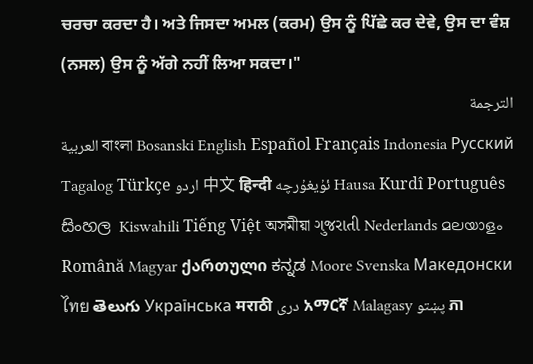ਚਰਚਾ ਕਰਦਾ ਹੈ। ਅਤੇ ਜਿਸਦਾ ਅਮਲ (ਕਰਮ) ਉਸ ਨੂੰ ਪਿੱਛੇ ਕਰ ਦੇਵੇ, ਉਸ ਦਾ ਵੰਸ਼ (ਨਸਲ) ਉਸ ਨੂੰ ਅੱਗੇ ਨਹੀਂ ਲਿਆ ਸਕਦਾ।"
الترجمة
العربية বাংলা Bosanski English Español Français Indonesia Русский Tagalog Türkçe اردو 中文 हिन्दी ئۇيغۇرچە Hausa Kurdî Português සිංහල Kiswahili Tiếng Việt অসমীয়া ગુજરાતી Nederlands മലയാളം Română Magyar ქართული ಕನ್ನಡ Moore Svenska Македонски ไทย తెలుగు Українська मराठी دری አማርኛ Malagasy پښتو ភា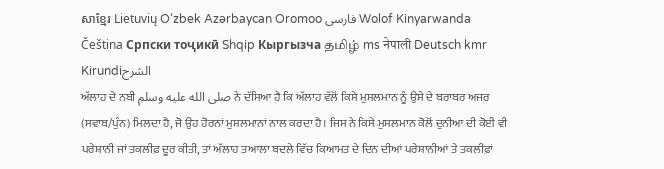សាខ្មែរ Lietuvių O‘zbek Azərbaycan Oromoo فارسی Wolof Kinyarwanda Čeština Српски тоҷикӣ Shqip Кыргызча தமிழ் ms नेपाली Deutsch kmr Kirundiالشرح
ਅੱਲਾਹ ਦੇ ਨਬੀ صلى الله عليه وسلم ਨੇ ਦੱਸਿਆ ਹੈ ਕਿ ਅੱਲਾਹ ਵੱਲੋਂ ਕਿਸੇ ਮੁਸਲਮਾਨ ਨੂੰ ਉਸੇ ਦੇ ਬਰਾਬਰ ਅਜਰ (ਸਵਾਬ/ਪੁੰਨ) ਮਿਲਦਾ ਹੈ, ਜੋ ਉਹ ਹੋਰਨਾਂ ਮੁਸਲਮਾਨਾਂ ਨਾਲ ਕਰਦਾ ਹੈ। ਜਿਸ ਨੇ ਕਿਸੇ ਮੁਸਲਮਾਨ ਕੋਲੋਂ ਦੁਨੀਆ ਦੀ ਕੋਈ ਵੀ ਪਰੇਸ਼ਾਨੀ ਜਾਂ ਤਕਲੀਫ਼ ਦੂਰ ਕੀਤੀ, ਤਾਂ ਅੱਲਾਹ ਤਆਲਾ ਬਦਲੇ ਵਿੱਚ ਕਿਆਮਤ ਦੇ ਦਿਨ ਦੀਆਂ ਪਰੇਸ਼ਾਨੀਆਂ ਤੇ ਤਕਲੀਫ਼ਾਂ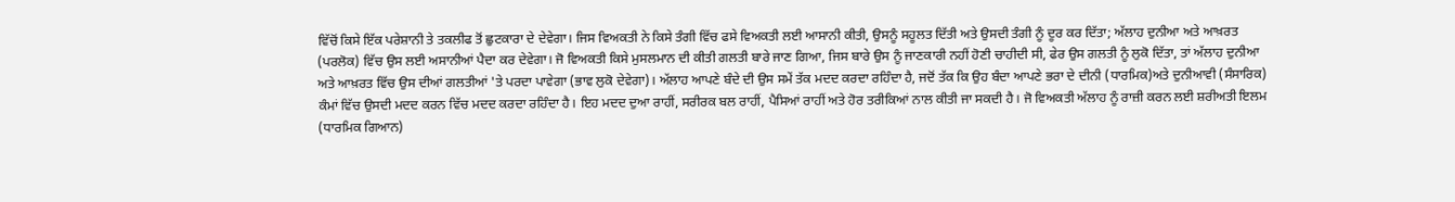ਵਿੱਚੋਂ ਕਿਸੇ ਇੱਕ ਪਰੇਸ਼ਾਨੀ ਤੇ ਤਕਲੀਫ ਤੋਂ ਛੁਟਕਾਰਾ ਦੇ ਦੇਵੇਗਾ। ਜਿਸ ਵਿਅਕਤੀ ਨੇ ਕਿਸੇ ਤੰਗੀ ਵਿੱਚ ਫਸੇ ਵਿਅਕਤੀ ਲਈ ਆਸਾਨੀ ਕੀਤੀ, ਉਸਨੂੰ ਸਹੂਲਤ ਦਿੱਤੀ ਅਤੇ ਉਸਦੀ ਤੰਗੀ ਨੂੰ ਦੂਰ ਕਰ ਦਿੱਤਾ; ਅੱਲਾਹ ਦੁਨੀਆ ਅਤੇ ਆਖ਼ਰਤ (ਪਰਲੋਕ) ਵਿੱਚ ਉਸ ਲਈ ਅਸਾਨੀਆਂ ਪੈਦਾ ਕਰ ਦੇਵੇਗਾ। ਜੋ ਵਿਅਕਤੀ ਕਿਸੇ ਮੁਸਲਮਾਨ ਦੀ ਕੀਤੀ ਗਲਤੀ ਬਾਰੇ ਜਾਣ ਗਿਆ, ਜਿਸ ਬਾਰੇ ਉਸ ਨੂੰ ਜਾਣਕਾਰੀ ਨਹੀਂ ਹੋਣੀ ਚਾਹੀਦੀ ਸੀ, ਫੇਰ ਉਸ ਗਲਤੀ ਨੂੰ ਲੁਕੋ ਦਿੱਤਾ, ਤਾਂ ਅੱਲਾਹ ਦੁਨੀਆ ਅਤੇ ਆਖ਼ਰਤ ਵਿੱਚ ਉਸ ਦੀਆਂ ਗਲਤੀਆਂ 'ਤੇ ਪਰਦਾ ਪਾਵੇਗਾ (ਭਾਵ ਲੁਕੋ ਦੇਵੇਗਾ)। ਅੱਲਾਹ ਆਪਣੇ ਬੰਦੇ ਦੀ ਉਸ ਸਮੇਂ ਤੱਕ ਮਦਦ ਕਰਦਾ ਰਹਿੰਦਾ ਹੈ, ਜਦੋਂ ਤੱਕ ਕਿ ਉਹ ਬੰਦਾ ਆਪਣੇ ਭਰਾ ਦੇ ਦੀਨੀ (ਧਾਰਮਿਕ)ਅਤੇ ਦੁਨੀਆਵੀ (ਸੰਸਾਰਿਕ) ਕੰਮਾਂ ਵਿੱਚ ਉਸਦੀ ਮਦਦ ਕਰਨ ਵਿੱਚ ਮਦਦ ਕਰਦਾ ਰਹਿੰਦਾ ਹੈ। ਇਹ ਮਦਦ ਦੁਆ ਰਾਹੀਂ, ਸਰੀਰਕ ਬਲ ਰਾਹੀਂ, ਪੈਸਿਆਂ ਰਾਹੀਂ ਅਤੇ ਹੋਰ ਤਰੀਕਿਆਂ ਨਾਲ ਕੀਤੀ ਜਾ ਸਕਦੀ ਹੈ। ਜੋ ਵਿਅਕਤੀ ਅੱਲਾਹ ਨੂੰ ਰਾਜ਼ੀ ਕਰਨ ਲਈ ਸ਼ਰੀਅਤੀ ਇਲਮ (ਧਾਰਮਿਕ ਗਿਆਨ)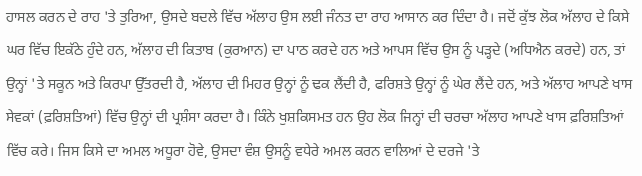ਹਾਸਲ ਕਰਨ ਦੇ ਰਾਹ 'ਤੇ ਤੁਰਿਆ, ਉਸਦੇ ਬਦਲੇ ਵਿੱਚ ਅੱਲਾਹ ਉਸ ਲਈ ਜੰਨਤ ਦਾ ਰਾਹ ਆਸਾਨ ਕਰ ਦਿੰਦਾ ਹੈ। ਜਦੋਂ ਕੁੱਝ ਲੋਕ ਅੱਲਾਹ ਦੇ ਕਿਸੇ ਘਰ ਵਿੱਚ ਇਕੱਠੇ ਹੁੰਦੇ ਹਨ, ਅੱਲਾਹ ਦੀ ਕਿਤਾਬ (ਕੁਰਆਨ) ਦਾ ਪਾਠ ਕਰਦੇ ਹਨ ਅਤੇ ਆਪਸ ਵਿੱਚ ਉਸ ਨੂੰ ਪੜ੍ਹਦੇ (ਅਧਿਐਨ ਕਰਦੇ) ਹਨ, ਤਾਂ ਉਨ੍ਹਾਂ 'ਤੇ ਸਕੂਨ ਅਤੇ ਕਿਰਪਾ ਉੱਤਰਦੀ ਹੈ, ਅੱਲਾਹ ਦੀ ਮਿਹਰ ਉਨ੍ਹਾਂ ਨੂੰ ਢਕ ਲੈਂਦੀ ਹੈ, ਫਰਿਸ਼ਤੇ ਉਨ੍ਹਾਂ ਨੂੰ ਘੇਰ ਲੈਂਦੇ ਹਨ, ਅਤੇ ਅੱਲਾਹ ਆਪਣੇ ਖਾਸ ਸੇਵਕਾਂ (ਫ਼ਰਿਸ਼ਤਿਆਂ) ਵਿੱਚ ਉਨ੍ਹਾਂ ਦੀ ਪ੍ਰਸ਼ੰਸਾ ਕਰਦਾ ਹੈ। ਕਿੰਨੇ ਖੁਸ਼ਕਿਸਮਤ ਹਨ ਉਹ ਲੋਕ ਜਿਨ੍ਹਾਂ ਦੀ ਚਰਚਾ ਅੱਲਾਹ ਆਪਣੇ ਖਾਸ ਫ਼ਰਿਸ਼ਤਿਆਂ ਵਿੱਚ ਕਰੇ। ਜਿਸ ਕਿਸੇ ਦਾ ਅਮਲ ਅਧੂਰਾ ਹੋਵੇ, ਉਸਦਾ ਵੰਸ਼ ਉਸਨੂੰ ਵਧੇਰੇ ਅਮਲ ਕਰਨ ਵਾਲਿਆਂ ਦੇ ਦਰਜੇ 'ਤੇ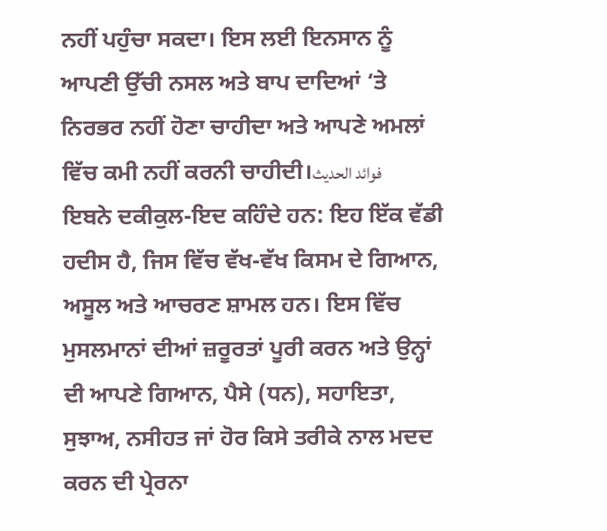ਨਹੀਂ ਪਹੁੰਚਾ ਸਕਦਾ। ਇਸ ਲਈ ਇਨਸਾਨ ਨੂੰ ਆਪਣੀ ਉੱਚੀ ਨਸਲ ਅਤੇ ਬਾਪ ਦਾਦਿਆਂ ‘ਤੇ ਨਿਰਭਰ ਨਹੀਂ ਹੋਣਾ ਚਾਹੀਦਾ ਅਤੇ ਆਪਣੇ ਅਮਲਾਂ ਵਿੱਚ ਕਮੀ ਨਹੀਂ ਕਰਨੀ ਚਾਹੀਦੀ।فوائد الحديث
ਇਬਨੇ ਦਕੀਕੁਲ-ਇਦ ਕਹਿੰਦੇ ਹਨ: ਇਹ ਇੱਕ ਵੱਡੀ ਹਦੀਸ ਹੈ, ਜਿਸ ਵਿੱਚ ਵੱਖ-ਵੱਖ ਕਿਸਮ ਦੇ ਗਿਆਨ, ਅਸੂਲ ਅਤੇ ਆਚਰਣ ਸ਼ਾਮਲ ਹਨ। ਇਸ ਵਿੱਚ ਮੁਸਲਮਾਨਾਂ ਦੀਆਂ ਜ਼ਰੂਰਤਾਂ ਪੂਰੀ ਕਰਨ ਅਤੇ ਉਨ੍ਹਾਂ ਦੀ ਆਪਣੇ ਗਿਆਨ, ਪੈਸੇ (ਧਨ), ਸਹਾਇਤਾ, ਸੁਝਾਅ, ਨਸੀਹਤ ਜਾਂ ਹੋਰ ਕਿਸੇ ਤਰੀਕੇ ਨਾਲ ਮਦਦ ਕਰਨ ਦੀ ਪ੍ਰੇਰਨਾ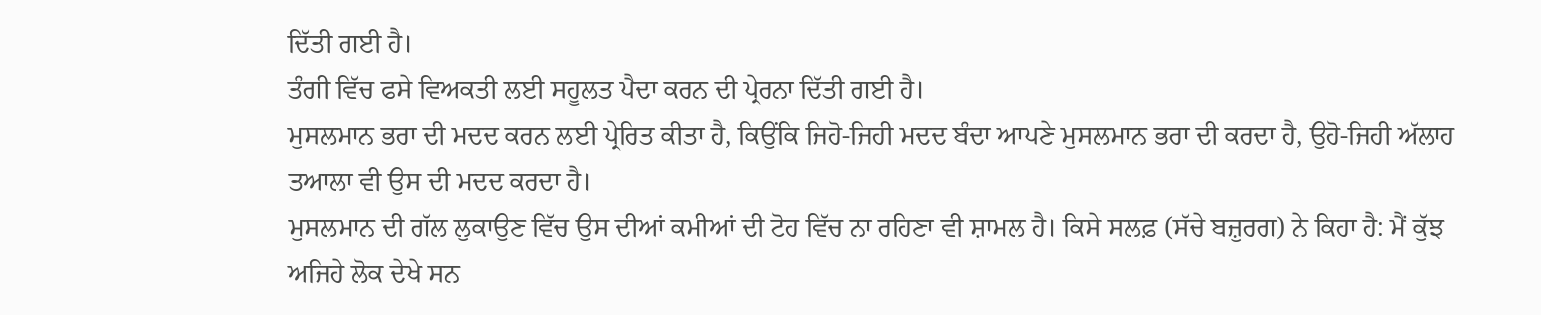ਦਿੱਤੀ ਗਈ ਹੈ।
ਤੰਗੀ ਵਿੱਚ ਫਸੇ ਵਿਅਕਤੀ ਲਈ ਸਹੂਲਤ ਪੈਦਾ ਕਰਨ ਦੀ ਪ੍ਰੇਰਨਾ ਦਿੱਤੀ ਗਈ ਹੈ।
ਮੁਸਲਮਾਨ ਭਰਾ ਦੀ ਮਦਦ ਕਰਨ ਲਈ ਪ੍ਰੇਰਿਤ ਕੀਤਾ ਹੈ, ਕਿਉਂਕਿ ਜਿਹੋ-ਜਿਹੀ ਮਦਦ ਬੰਦਾ ਆਪਣੇ ਮੁਸਲਮਾਨ ਭਰਾ ਦੀ ਕਰਦਾ ਹੈ, ਉਹੋ-ਜਿਹੀ ਅੱਲਾਹ ਤਆਲਾ ਵੀ ਉਸ ਦੀ ਮਦਦ ਕਰਦਾ ਹੈ।
ਮੁਸਲਮਾਨ ਦੀ ਗੱਲ ਲੁਕਾਉਣ ਵਿੱਚ ਉਸ ਦੀਆਂ ਕਮੀਆਂ ਦੀ ਟੋਹ ਵਿੱਚ ਨਾ ਰਹਿਣਾ ਵੀ ਸ਼ਾਮਲ ਹੈ। ਕਿਸੇ ਸਲਫ਼ (ਸੱਚੇ ਬਜ਼ੁਰਗ) ਨੇ ਕਿਹਾ ਹੈ: ਮੈਂ ਕੁੱਝ ਅਜਿਹੇ ਲੋਕ ਦੇਖੇ ਸਨ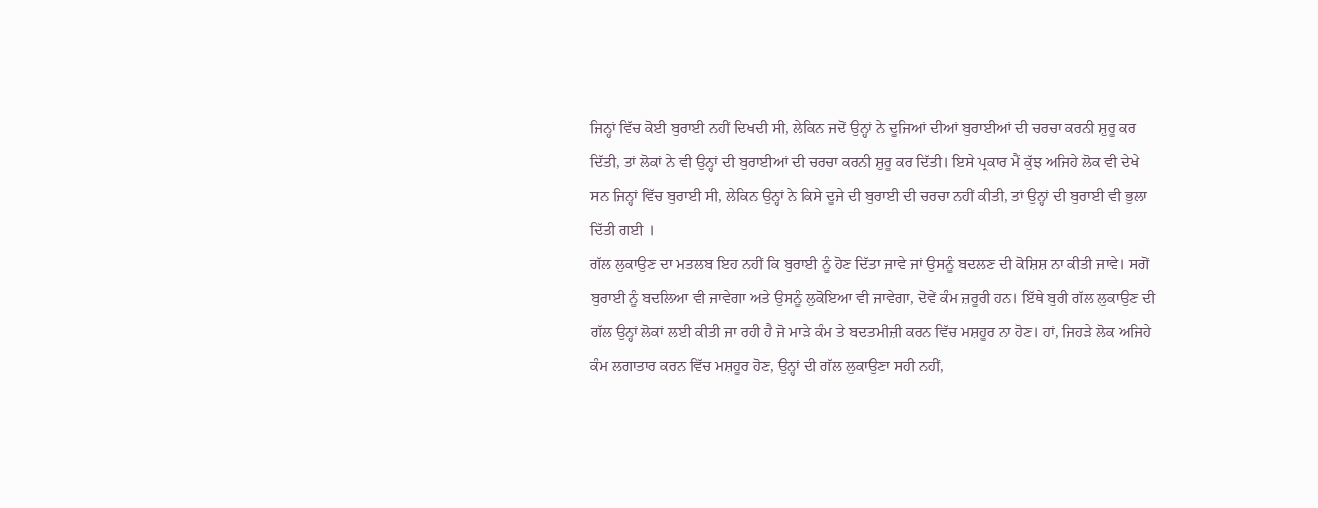ਜਿਨ੍ਹਾਂ ਵਿੱਚ ਕੋਈ ਬੁਰਾਈ ਨਹੀਂ ਦਿਖਦੀ ਸੀ, ਲੇਕਿਨ ਜਦੋਂ ਉਨ੍ਹਾਂ ਨੇ ਦੂਜਿਆਂ ਦੀਆਂ ਬੁਰਾਈਆਂ ਦੀ ਚਰਚਾ ਕਰਨੀ ਸ਼ੁਰੂ ਕਰ ਦਿੱਤੀ, ਤਾਂ ਲੋਕਾਂ ਨੇ ਵੀ ਉਨ੍ਹਾਂ ਦੀ ਬੁਰਾਈਆਂ ਦੀ ਚਰਚਾ ਕਰਨੀ ਸ਼ੁਰੂ ਕਰ ਦਿੱਤੀ। ਇਸੇ ਪ੍ਰਕਾਰ ਮੈਂ ਕੁੱਝ ਅਜਿਹੇ ਲੋਕ ਵੀ ਦੇਖੇ ਸਨ ਜਿਨ੍ਹਾਂ ਵਿੱਚ ਬੁਰਾਈ ਸੀ, ਲੇਕਿਨ ਉਨ੍ਹਾਂ ਨੇ ਕਿਸੇ ਦੂਜੇ ਦੀ ਬੁਰਾਈ ਦੀ ਚਰਚਾ ਨਹੀਂ ਕੀਤੀ, ਤਾਂ ਉਨ੍ਹਾਂ ਦੀ ਬੁਰਾਈ ਵੀ ਭੁਲਾ ਦਿੱਤੀ ਗਈ ।
ਗੱਲ ਲੁਕਾਉਣ ਦਾ ਮਤਲਬ ਇਹ ਨਹੀਂ ਕਿ ਬੁਰਾਈ ਨੂੰ ਹੋਣ ਦਿੱਤਾ ਜਾਵੇ ਜਾਂ ਉਸਨੂੰ ਬਦਲਣ ਦੀ ਕੋਸ਼ਿਸ਼ ਨਾ ਕੀਤੀ ਜਾਵੇ। ਸਗੋਂ ਬੁਰਾਈ ਨੂੰ ਬਦਲਿਆ ਵੀ ਜਾਵੇਗਾ ਅਤੇ ਉਸਨੂੰ ਲੁਕੋਇਆ ਵੀ ਜਾਵੇਗਾ, ਦੋਵੇਂ ਕੰਮ ਜ਼ਰੂਰੀ ਹਨ। ਇੱਥੇ ਬੁਰੀ ਗੱਲ ਲੁਕਾਉਣ ਦੀ ਗੱਲ ਉਨ੍ਹਾਂ ਲੋਕਾਂ ਲਈ ਕੀਤੀ ਜਾ ਰਹੀ ਹੈ ਜੋ ਮਾੜੇ ਕੰਮ ਤੇ ਬਦਤਮੀਜ਼ੀ ਕਰਨ ਵਿੱਚ ਮਸ਼ਹੂਰ ਨਾ ਹੋਣ। ਹਾਂ, ਜਿਹੜੇ ਲੋਕ ਅਜਿਹੇ ਕੰਮ ਲਗਾਤਾਰ ਕਰਨ ਵਿੱਚ ਮਸ਼ਹੂਰ ਹੋਣ, ਉਨ੍ਹਾਂ ਦੀ ਗੱਲ ਲੁਕਾਉਣਾ ਸਹੀ ਨਹੀਂ,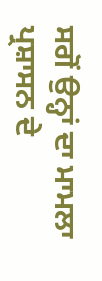ਸਗੋਂ ਉਨ੍ਹਾਂ ਦਾ ਮਾਮਲਾ ਪ੍ਰਸ਼ਾਸਨ ਦੇ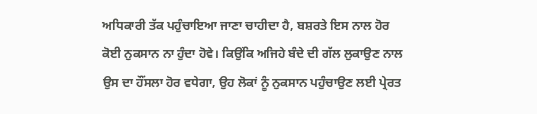ਅਧਿਕਾਰੀ ਤੱਕ ਪਹੁੰਚਾਇਆ ਜਾਣਾ ਚਾਹੀਦਾ ਹੈ, ਬਸ਼ਰਤੇ ਇਸ ਨਾਲ ਹੋਰ ਕੋਈ ਨੁਕਸਾਨ ਨਾ ਹੁੰਦਾ ਹੋਵੇ। ਕਿਉਂਕਿ ਅਜਿਹੇ ਬੰਦੇ ਦੀ ਗੱਲ ਲੁਕਾਉਣ ਨਾਲ ਉਸ ਦਾ ਹੌਂਸਲਾ ਹੋਰ ਵਧੇਗਾ, ਉਹ ਲੋਕਾਂ ਨੂੰ ਨੁਕਸਾਨ ਪਹੁੰਚਾਉਣ ਲਈ ਪ੍ਰੇਰਤ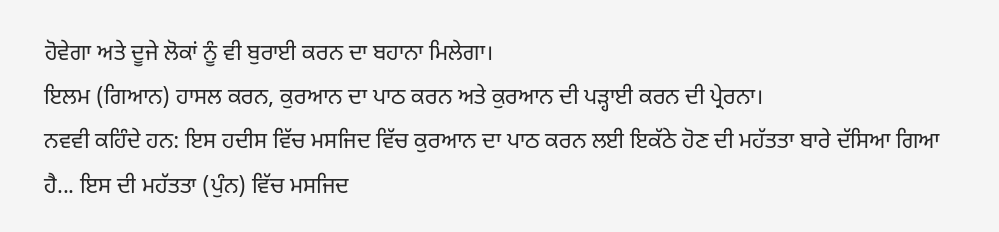ਹੋਵੇਗਾ ਅਤੇ ਦੂਜੇ ਲੋਕਾਂ ਨੂੰ ਵੀ ਬੁਰਾਈ ਕਰਨ ਦਾ ਬਹਾਨਾ ਮਿਲੇਗਾ।
ਇਲਮ (ਗਿਆਨ) ਹਾਸਲ ਕਰਨ, ਕੁਰਆਨ ਦਾ ਪਾਠ ਕਰਨ ਅਤੇ ਕੁਰਆਨ ਦੀ ਪੜ੍ਹਾਈ ਕਰਨ ਦੀ ਪ੍ਰੇਰਨਾ।
ਨਵਵੀ ਕਹਿੰਦੇ ਹਨ: ਇਸ ਹਦੀਸ ਵਿੱਚ ਮਸਜਿਦ ਵਿੱਚ ਕੁਰਆਨ ਦਾ ਪਾਠ ਕਰਨ ਲਈ ਇਕੱਠੇ ਹੋਣ ਦੀ ਮਹੱਤਤਾ ਬਾਰੇ ਦੱਸਿਆ ਗਿਆ ਹੈ... ਇਸ ਦੀ ਮਹੱਤਤਾ (ਪੁੰਨ) ਵਿੱਚ ਮਸਜਿਦ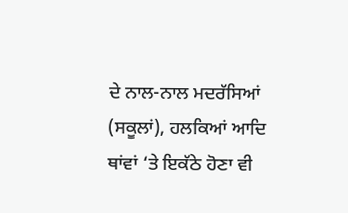ਦੇ ਨਾਲ-ਨਾਲ ਮਦਰੱਸਿਆਂ (ਸਕੂਲਾਂ), ਹਲਕਿਆਂ ਆਦਿ ਥਾਂਵਾਂ ‘ਤੇ ਇਕੱਠੇ ਹੋਣਾ ਵੀ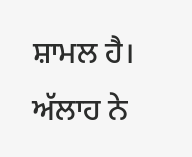ਸ਼ਾਮਲ ਹੈ।
ਅੱਲਾਹ ਨੇ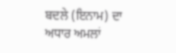ਬਦਲੇ (ਇਨਾਮ) ਦਾ ਅਧਾਰ ਅਮਲਾਂ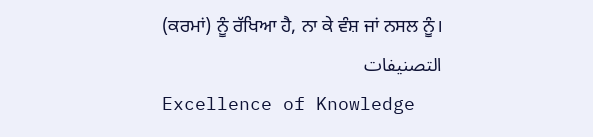(ਕਰਮਾਂ) ਨੂੰ ਰੱਖਿਆ ਹੈ, ਨਾ ਕੇ ਵੰਸ਼ ਜਾਂ ਨਸਲ ਨੂੰ।
التصنيفات
Excellence of Knowledge